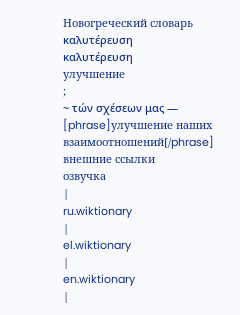Новогреческий словарь
καλυτέρευση
καλυτέρευση
улучшение
;
~ τών σχέσεων μας — [phrase]улучшение наших взаимоотношений[/phrase]
внешние ссылки
озвучка
|
ru.wiktionary
|
el.wiktionary
|
en.wiktionary
|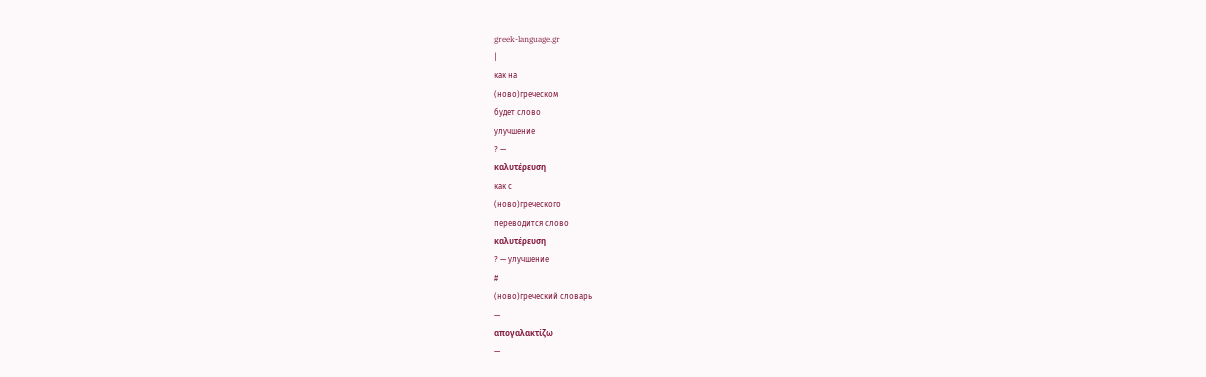greek-language.gr
|
как на
(ново)греческом
будет слово
улучшение
? —
καλυτέρευση
как с
(ново)греческого
переводится слово
καλυτέρευση
? — улучшение
#
(ново)греческий словарь
—
απογαλακτίζω
—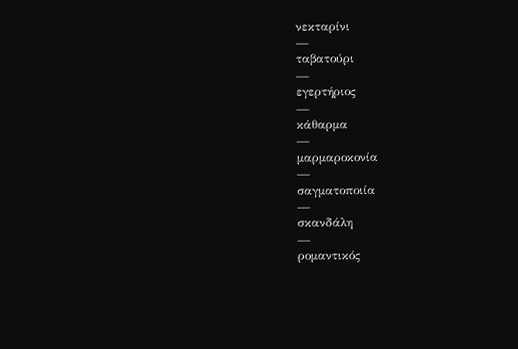νεκταρίνι
—
ταβατούρι
—
εγερτήριος
—
κάθαρμα
—
μαρμαροκονία
—
σαγματοποιία
—
σκανδάλη
—
ρομαντικός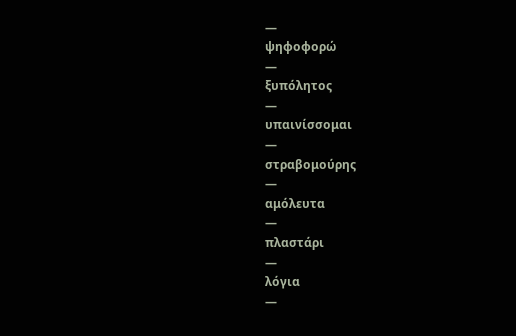—
ψηφοφορώ
—
ξυπόλητος
—
υπαινίσσομαι
—
στραβομούρης
—
αμόλευτα
—
πλαστάρι
—
λόγια
—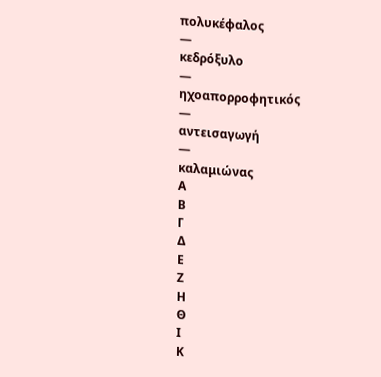πολυκέφαλος
—
κεδρόξυλο
—
ηχοαπορροφητικός
—
αντεισαγωγή
—
καλαμιώνας
Α
Β
Γ
Δ
Ε
Ζ
Η
Θ
Ι
Κ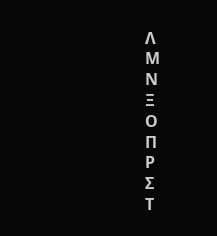Λ
Μ
Ν
Ξ
Ο
Π
Ρ
Σ
Τ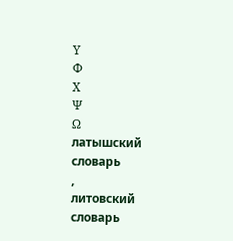Υ
Φ
Χ
Ψ
Ω
латышский словарь
,
литовский словарь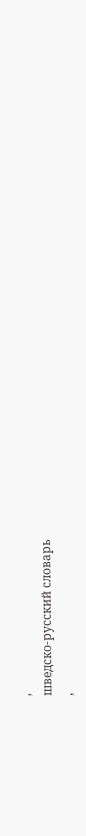,
шведско-русский словарь
,